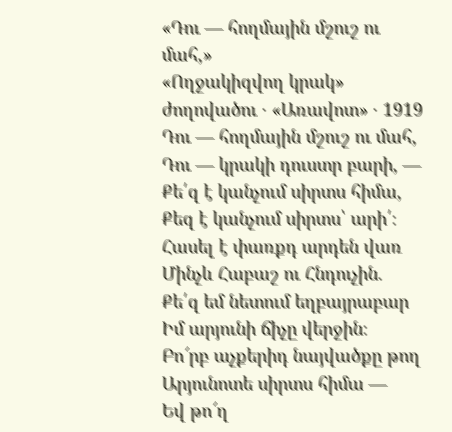«Դու — հողմային մշուշ ու մահ,»
«Ողջակիզվող կրակ» ժողովածու · «Առավոտ» · 1919
Դու — հողմային մշուշ ու մահ,
Դու — կրակի դուստր բարի, —
Քե՛զ է կանչում սիրտս հիմա,
Քեզ է կանչում սիրտս՝ արի՛։
Հասել է փառքդ արդեն վառ
Մինչև Հաբաշ ու Հնդուչին.
Քե՛զ եմ նետում եղբայրաբար
Իմ արյունի ճիչը վերջին։
Բո՜րբ աչքերիդ նայվածքը թող
Արյունոտե սիրտս հիմա —
Եվ թո՜ղ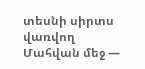տեսնի սիրտս վառվող
Մահվան մեջ —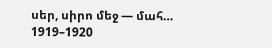սեր, սիրո մեջ — մահ…
1919–1920